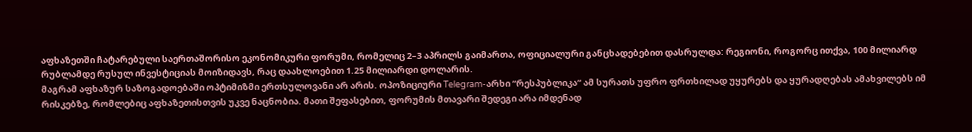აფხაზეთში ჩატარებული საერთაშორისო ეკონომიკური ფორუმი, რომელიც 2–3 აპრილს გაიმართა, ოფიციალური განცხადებებით დასრულდა: რეგიონი, როგორც ითქვა, 100 მილიარდ რუბლამდე რუსულ ინვესტიციას მოიზიდავს, რაც დაახლოებით 1.25 მილიარდი დოლარის.
მაგრამ აფხაზურ საზოგადოებაში ოპტიმიზმი ერთსულოვანი არ არის. ოპოზიციური Telegram-არხი “რესპუბლიკა“ ამ სურათს უფრო ფრთხილად უყურებს და ყურადღებას ამახვილებს იმ რისკებზე, რომლებიც აფხაზეთისთვის უკვე ნაცნობია. მათი შეფასებით, ფორუმის მთავარი შედეგი არა იმდენად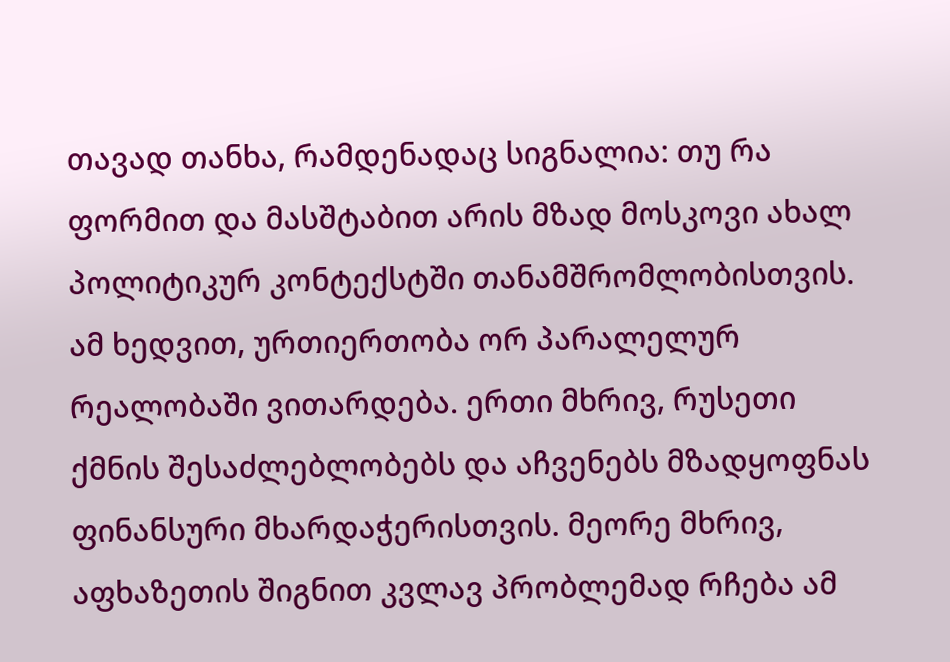თავად თანხა, რამდენადაც სიგნალია: თუ რა ფორმით და მასშტაბით არის მზად მოსკოვი ახალ პოლიტიკურ კონტექსტში თანამშრომლობისთვის.
ამ ხედვით, ურთიერთობა ორ პარალელურ რეალობაში ვითარდება. ერთი მხრივ, რუსეთი ქმნის შესაძლებლობებს და აჩვენებს მზადყოფნას ფინანსური მხარდაჭერისთვის. მეორე მხრივ, აფხაზეთის შიგნით კვლავ პრობლემად რჩება ამ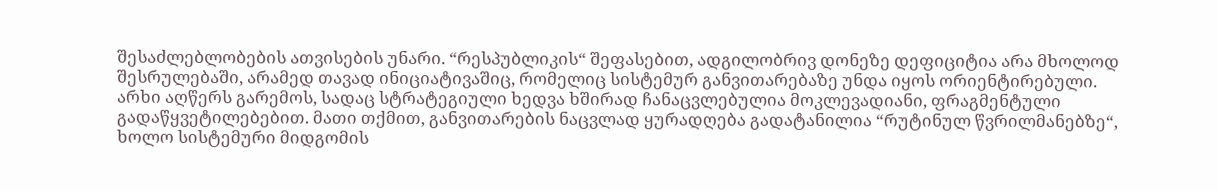შესაძლებლობების ათვისების უნარი. “რესპუბლიკის“ შეფასებით, ადგილობრივ დონეზე დეფიციტია არა მხოლოდ შესრულებაში, არამედ თავად ინიციატივაშიც, რომელიც სისტემურ განვითარებაზე უნდა იყოს ორიენტირებული.
არხი აღწერს გარემოს, სადაც სტრატეგიული ხედვა ხშირად ჩანაცვლებულია მოკლევადიანი, ფრაგმენტული გადაწყვეტილებებით. მათი თქმით, განვითარების ნაცვლად ყურადღება გადატანილია “რუტინულ წვრილმანებზე“, ხოლო სისტემური მიდგომის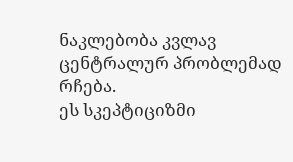ნაკლებობა კვლავ ცენტრალურ პრობლემად რჩება.
ეს სკეპტიციზმი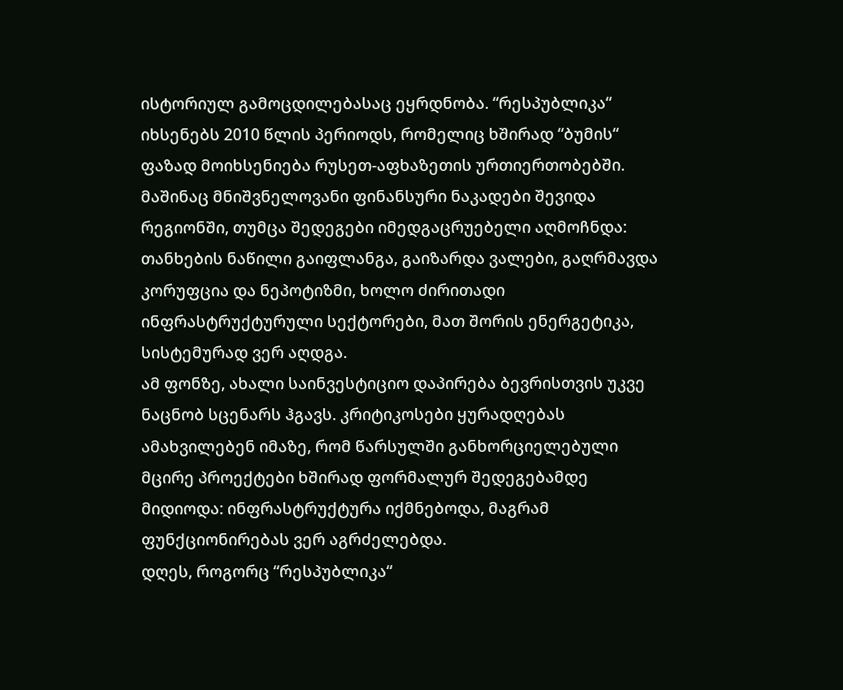ისტორიულ გამოცდილებასაც ეყრდნობა. “რესპუბლიკა“ იხსენებს 2010 წლის პერიოდს, რომელიც ხშირად “ბუმის“ ფაზად მოიხსენიება რუსეთ-აფხაზეთის ურთიერთობებში. მაშინაც მნიშვნელოვანი ფინანსური ნაკადები შევიდა რეგიონში, თუმცა შედეგები იმედგაცრუებელი აღმოჩნდა: თანხების ნაწილი გაიფლანგა, გაიზარდა ვალები, გაღრმავდა კორუფცია და ნეპოტიზმი, ხოლო ძირითადი ინფრასტრუქტურული სექტორები, მათ შორის ენერგეტიკა, სისტემურად ვერ აღდგა.
ამ ფონზე, ახალი საინვესტიციო დაპირება ბევრისთვის უკვე ნაცნობ სცენარს ჰგავს. კრიტიკოსები ყურადღებას ამახვილებენ იმაზე, რომ წარსულში განხორციელებული მცირე პროექტები ხშირად ფორმალურ შედეგებამდე მიდიოდა: ინფრასტრუქტურა იქმნებოდა, მაგრამ ფუნქციონირებას ვერ აგრძელებდა.
დღეს, როგორც “რესპუბლიკა“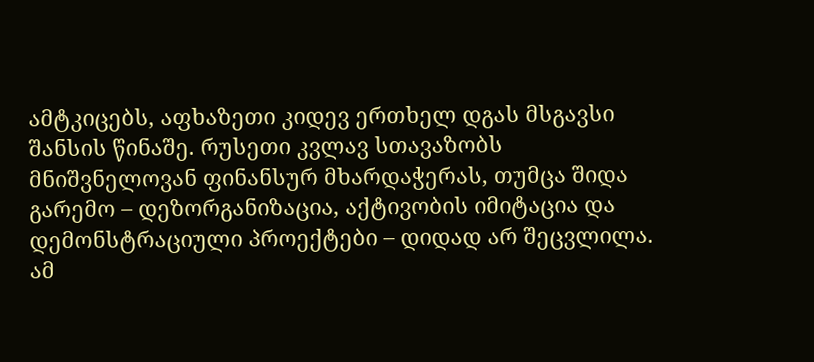ამტკიცებს, აფხაზეთი კიდევ ერთხელ დგას მსგავსი შანსის წინაშე. რუსეთი კვლავ სთავაზობს მნიშვნელოვან ფინანსურ მხარდაჭერას, თუმცა შიდა გარემო – დეზორგანიზაცია, აქტივობის იმიტაცია და დემონსტრაციული პროექტები – დიდად არ შეცვლილა.
ამ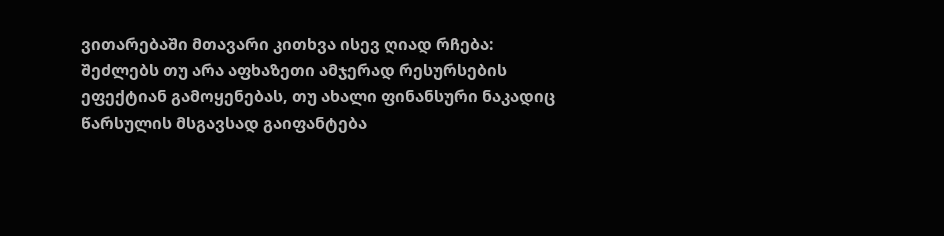ვითარებაში მთავარი კითხვა ისევ ღიად რჩება: შეძლებს თუ არა აფხაზეთი ამჯერად რესურსების ეფექტიან გამოყენებას, თუ ახალი ფინანსური ნაკადიც წარსულის მსგავსად გაიფანტება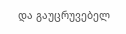და გაუცრუვებელ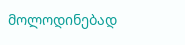მოლოდინებად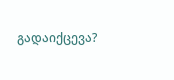გადაიქცევა?